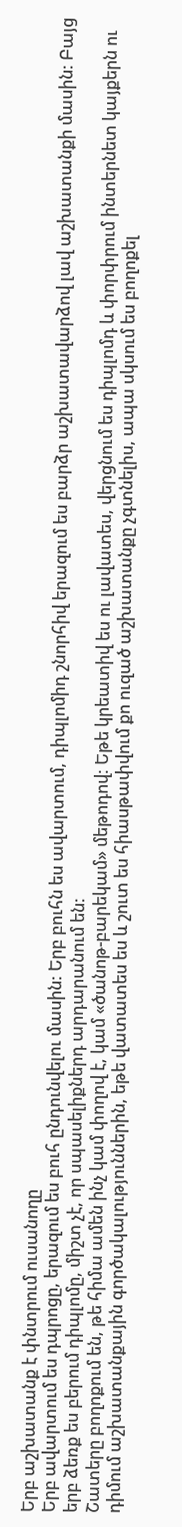Երբ աշխատանք է փնտրում ուսանողը
Երբ ավարտում ես դպրոցը, երազում ես բուհ ընդունվելու մասին: Երբ բուհն ես ավարտում, դիպլոմիդ շնորհիվ երազում ես բարձր աշխատավարձով լավ աշխատանքի մասին: Բայց երբ ձեռք ես բերում դիպլոմը, միշտ չէ, որ սպասելիքներդ արդարանում են:
Շատերը բողոքում են, թե հիմա ամեն ինչ կամ փողով է, կամ «ծանոթ-բարեկամ» մեթոդով: Եթե կրեատիվ ես ու լավատես, վերցնում ես դիպլոմդ և փորփրում ինտերնետ կայքերն ու դիմում աշխատանքային գործակալություններին, եթե վատատես ես և շուտ ես հիասթափվում քո ուզած աշխատանքը չգտնելիս, ապա սկսում ես բողոքել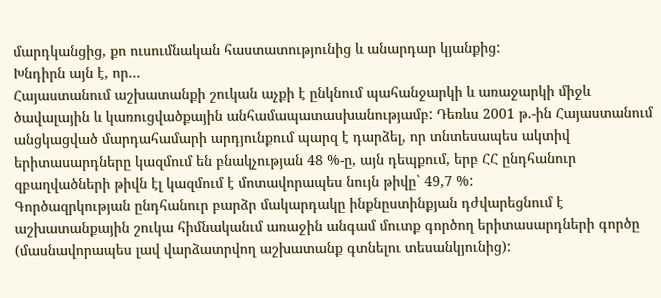մարդկանցից, քո ուսումնական հաստատությունից և անարդար կյանքից:
Խնդիրն այն է, որ…
Հայաստանում աշխատանքի շուկան աչքի է ընկնում պահանջարկի և առաջարկի միջև ծավալային և կառուցվածքային անհամապատասխանությամբ: Դեռևս 2001 թ.-ին Հայաստանում անցկացված մարդահամարի արդյունքում պարզ է դարձել, որ տնտեսապես ակտիվ երիտասարդները կազմում են բնակչության 48 %-ը, այն դեպքում, երբ ՀՀ ընդհանուր զբաղվածների թիվն էլ կազմում է մոտավորապես նույն թիվը` 49,7 %:
Գործազրկության ընդհանուր բարձր մակարդակը ինքնըստինքյան դժվարեցնում է աշխատանքային շուկա հիմնականւմ առաջին անգամ մուտք գործող երիտասարդների գործը (մասնավորապես լավ վարձատրվող աշխատանք գտնելու տեսանկյունից):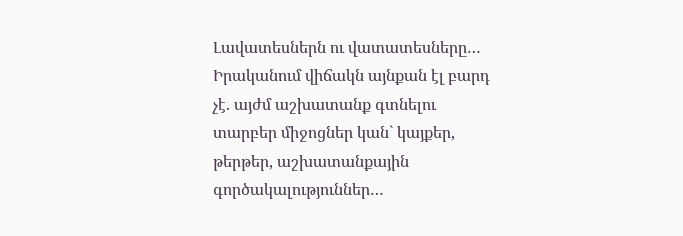Լավատեսներն ու վատատեսները…
Իրականում վիճակն այնքան էլ բարդ չէ. այժմ աշխատանք գտնելու տարբեր միջոցներ կան` կայքեր, թերթեր, աշխատանքային գործակալություններ…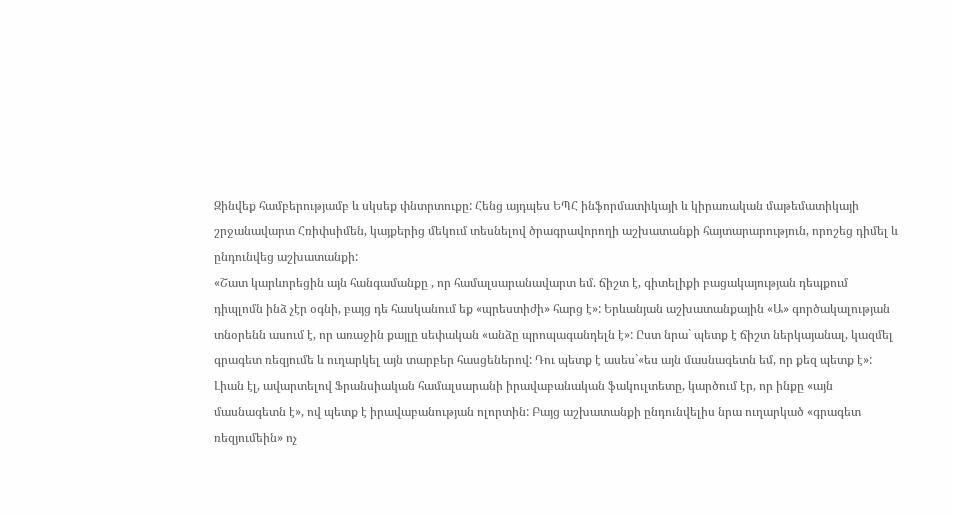Զինվեք համբերությամբ և սկսեք փնտրտուքը: Հենց այդպես ԵՊՀ ինֆորմատիկայի և կիրառական մաթեմատիկայի շրջանավարտ Հռիփսիմեն, կայքերից մեկում տեսնելով ծրագրավորողի աշխատանքի հայտարարություն, որոշեց դիմել և ընդունվեց աշխատանքի:
«Շատ կարևորեցին այն հանգամանքը , որ համալսարանավարտ եմ. ճիշտ է, գիտելիքի բացակայության դեպքում դիպլոմն ինձ չէր օգնի, բայց դե հասկանում եք «պրեստիժի» հարց է»: Երևանյան աշխատանքային «Ա» գործակալության տնօրենն ասում է, որ առաջին քայլը սեփական «անձը պրոպագանդելն է»: Ըստ նրա` պետք է ճիշտ ներկայանալ, կազմել գրագետ ռեզյումե և ուղարկել այն տարբեր հասցեներով: Դու պետք է ասես`«ես այն մասնագետն եմ, որ քեզ պետք է»: Լիան էլ, ավարտելով Ֆրանսիական համալսարանի իրավաբանական ֆակուլտետը, կարծում էր, որ ինքը «այն մասնագետն է», ով պետք է իրավաբանության ոլորտին: Բայց աշխատանքի ընդունվելիս նրա ուղարկած «գրագետ ռեզյումեին» ոչ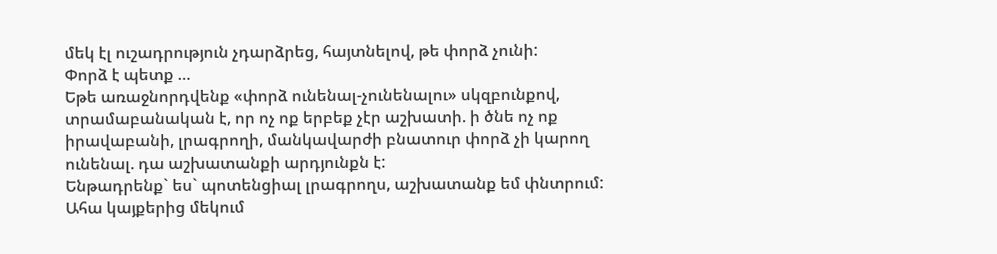մեկ էլ ուշադրություն չդարձրեց, հայտնելով, թե փորձ չունի:
Փորձ է պետք …
Եթե առաջնորդվենք «փորձ ունենալ-չունենալու» սկզբունքով, տրամաբանական է, որ ոչ ոք երբեք չէր աշխատի. ի ծնե ոչ ոք իրավաբանի, լրագրողի, մանկավարժի բնատուր փորձ չի կարող ունենալ. դա աշխատանքի արդյունքն է:
Ենթադրենք` ես` պոտենցիալ լրագրողս, աշխատանք եմ փնտրում: Ահա կայքերից մեկում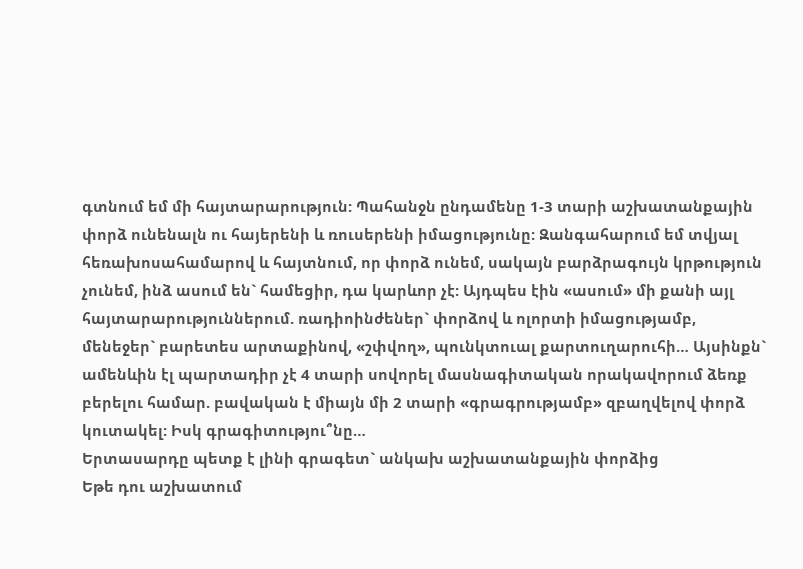գտնում եմ մի հայտարարություն: Պահանջն ընդամենը 1-3 տարի աշխատանքային փորձ ունենալն ու հայերենի և ռուսերենի իմացությունը: Զանգահարում եմ տվյալ հեռախոսահամարով և հայտնում, որ փորձ ունեմ, սակայն բարձրագույն կրթություն չունեմ, ինձ ասում են` համեցիր, դա կարևոր չէ: Այդպես էին «ասում» մի քանի այլ հայտարարություններում. ռադիոինժեներ` փորձով և ոլորտի իմացությամբ, մենեջեր` բարետես արտաքինով, «շփվող», պունկտուալ քարտուղարուհի… Այսինքն` ամենևին էլ պարտադիր չէ 4 տարի սովորել մասնագիտական որակավորում ձեռք բերելու համար. բավական է միայն մի 2 տարի «գրագրությամբ» զբաղվելով փորձ կուտակել: Իսկ գրագիտությու՞նը…
Երտասարդը պետք է լինի գրագետ` անկախ աշխատանքային փորձից
Եթե դու աշխատում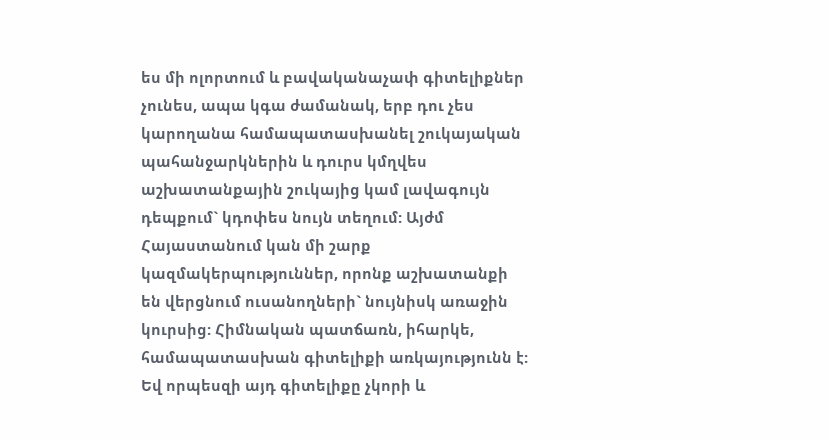ես մի ոլորտում և բավականաչափ գիտելիքներ չունես, ապա կգա ժամանակ, երբ դու չես կարողանա համապատասխանել շուկայական պահանջարկներին և դուրս կմղվես աշխատանքային շուկայից կամ լավագույն դեպքում` կդոփես նույն տեղում: Այժմ Հայաստանում կան մի շարք կազմակերպություններ, որոնք աշխատանքի են վերցնում ուսանողների` նույնիսկ առաջին կուրսից: Հիմնական պատճառն, իհարկե, համապատասխան գիտելիքի առկայությունն է: Եվ որպեսզի այդ գիտելիքը չկորի և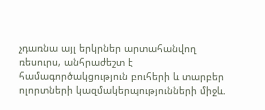չդառնա այլ երկրներ արտահանվող ռեսուրս, անհրաժեշտ է համագործակցություն բուհերի և տարբեր ոլորտների կազմակերպությունների միջև.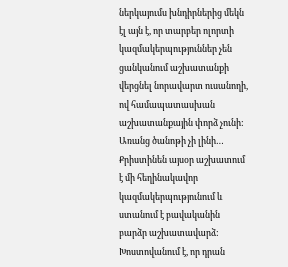ներկայումս խնդիրներից մեկն էլ այն է, որ տարբեր ոլորտի կազմակերպություններ չեն ցանկանում աշխատանքի վերցնել նորավարտ ուսանողի, ով համապատասխան աշխատանքային փորձ չունի:
Առանց ծանոթի չի լինի…
Քրիստինեն այսօր աշխատում է մի հեղինակավոր կազմակերպությունում և ստանում է բավականին բարձր աշխատավարձ: Խոստովանում է, որ դրան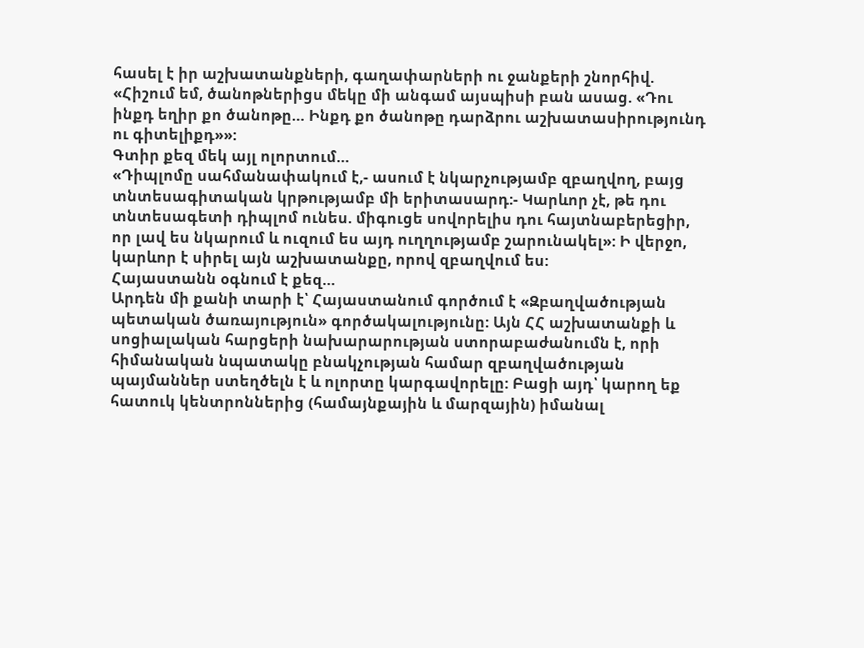հասել է իր աշխատանքների, գաղափարների ու ջանքերի շնորհիվ. «Հիշում եմ, ծանոթներիցս մեկը մի անգամ այսպիսի բան ասաց. «Դու ինքդ եղիր քո ծանոթը… Ինքդ քո ծանոթը դարձրու աշխատասիրությունդ ու գիտելիքդ»»:
Գտիր քեզ մեկ այլ ոլորտում…
«Դիպլոմը սահմանափակում է,- ասում է նկարչությամբ զբաղվող, բայց տնտեսագիտական կրթությամբ մի երիտասարդ:- Կարևոր չէ, թե դու տնտեսագետի դիպլոմ ունես. միգուցե սովորելիս դու հայտնաբերեցիր, որ լավ ես նկարում և ուզում ես այդ ուղղությամբ շարունակել»: Ի վերջո, կարևոր է սիրել այն աշխատանքը, որով զբաղվում ես:
Հայաստանն օգնում է քեզ…
Արդեն մի քանի տարի է՝ Հայաստանում գործում է «Զբաղվածության պետական ծառայություն» գործակալությունը: Այն ՀՀ աշխատանքի և սոցիալական հարցերի նախարարության ստորաբաժանումն է, որի հիմանական նպատակը բնակչության համար զբաղվածության պայմաններ ստեղծելն է և ոլորտը կարգավորելը: Բացի այդ՝ կարող եք հատուկ կենտրոններից (համայնքային և մարզային) իմանալ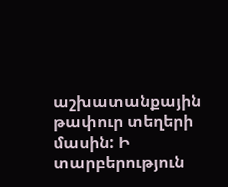աշխատանքային թափուր տեղերի մասին: Ի տարբերություն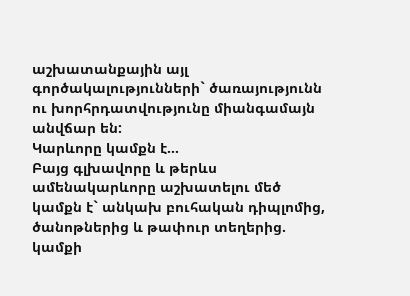աշխատանքային այլ գործակալությունների` ծառայությունն ու խորհրդատվությունը միանգամայն անվճար են:
Կարևորը կամքն է…
Բայց գլխավորը և թերևս ամենակարևորը աշխատելու մեծ կամքն է` անկախ բուհական դիպլոմից, ծանոթներից և թափուր տեղերից. կամքի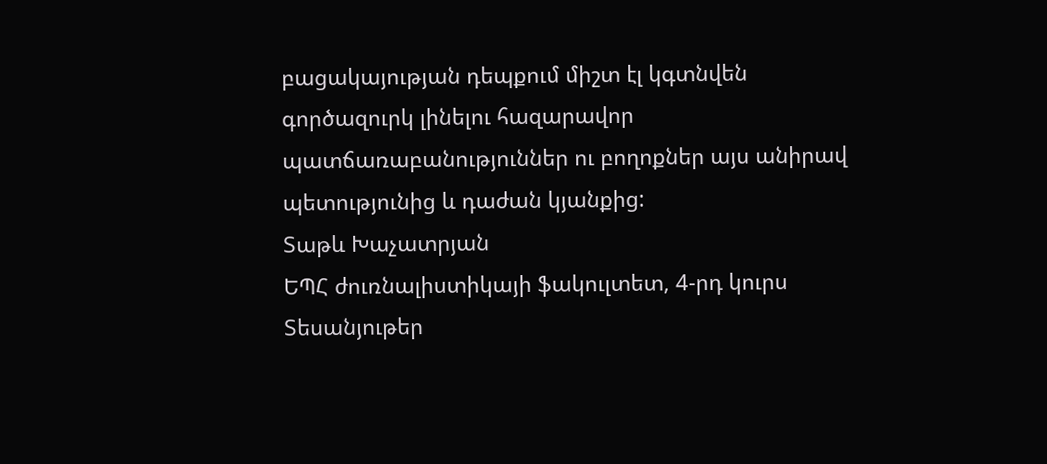բացակայության դեպքում միշտ էլ կգտնվեն գործազուրկ լինելու հազարավոր պատճառաբանություններ ու բողոքներ այս անիրավ պետությունից և դաժան կյանքից:
Տաթև Խաչատրյան
ԵՊՀ ժուռնալիստիկայի ֆակուլտետ, 4-րդ կուրս
Տեսանյութեր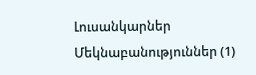Լուսանկարներ
Մեկնաբանություններ (1)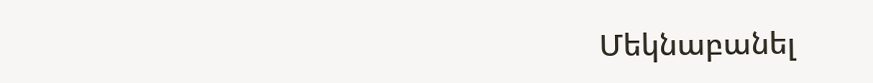Մեկնաբանել